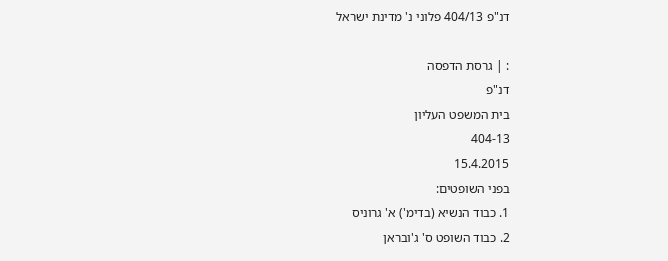דנ"פ 404/13 פלוני נ' מדינת ישראל

: | גרסת הדפסה
דנ"פ
בית המשפט העליון
404-13
15.4.2015
בפני השופטים:
1. כבוד הנשיא (בדימ') א' גרוניס
2. כבוד השופט ס' ג'ובראן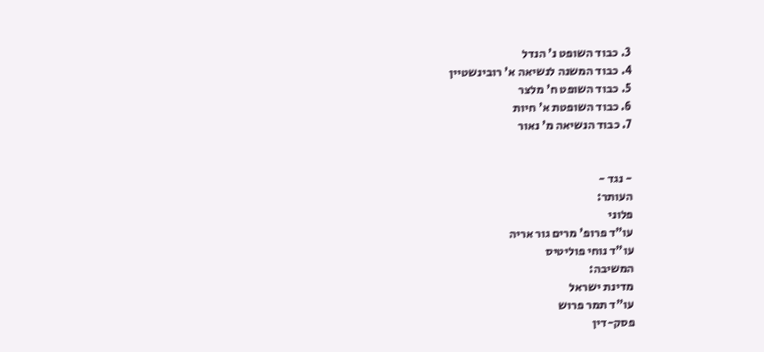3. כבוד השופט נ' הנדל
4. כבוד המשנה לנשיאה א' רובינשטיין
5. כבוד השופט ח' מלצר
6. כבוד השופטת א' חיות
7. כבוד הנשיאה מ' נאור


- נגד -
העותר:
פלוני
עו"ד פרופ' מרים גור אריה
עו"ד נוחי פוליטיס
המשיבה:
מדינת ישראל
עו"ד תמר פרוש
פסק-דין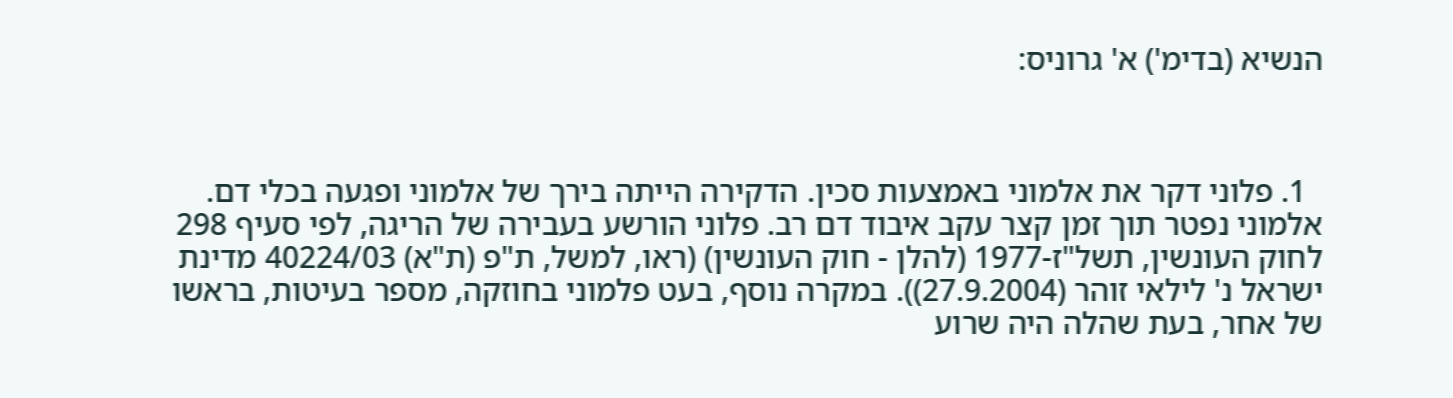הנשיא (בדימ') א' גרוניס:



  1. פלוני דקר את אלמוני באמצעות סכין. הדקירה הייתה בירך של אלמוני ופגעה בכלי דם. אלמוני נפטר תוך זמן קצר עקב איבוד דם רב. פלוני הורשע בעבירה של הריגה, לפי סעיף 298 לחוק העונשין, תשל"ז-1977 (להלן - חוק העונשין) (ראו, למשל, ת"פ (ת"א) 40224/03 מדינת ישראל נ' לילאי זוהר (27.9.2004)). במקרה נוסף, בעט פלמוני בחוזקה, מספר בעיטות, בראשו של אחר, בעת שהלה היה שרוע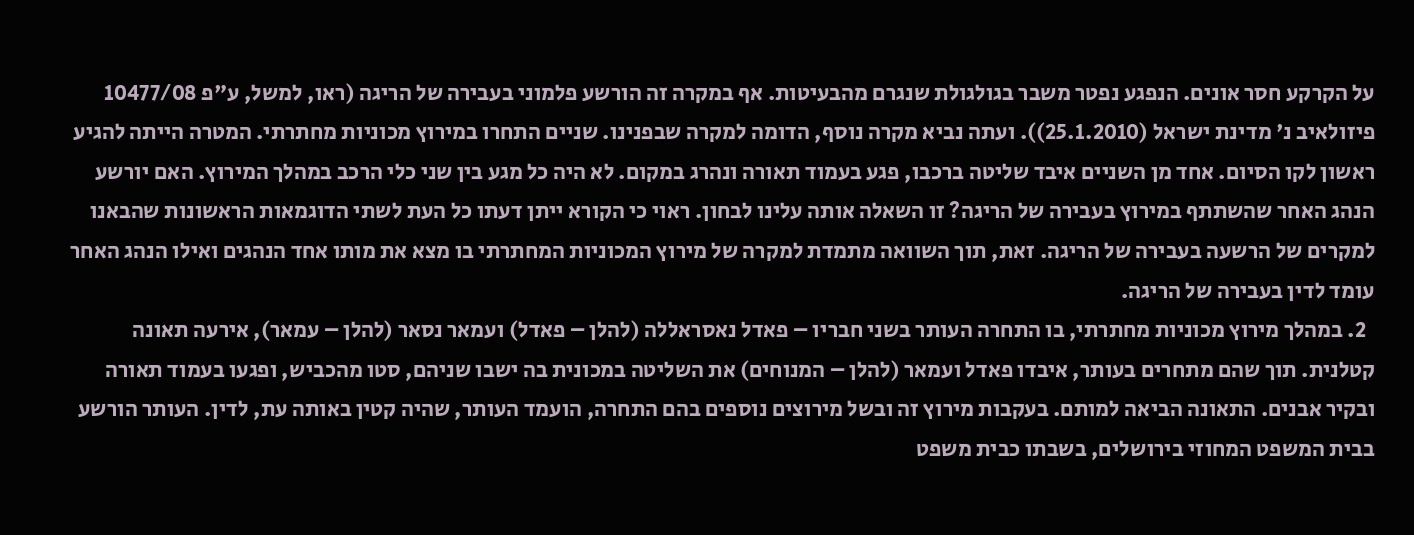על הקרקע חסר אונים. הנפגע נפטר משבר בגולגולת שנגרם מהבעיטות. אף במקרה זה הורשע פלמוני בעבירה של הריגה (ראו, למשל, ע"פ 10477/08 פיזולאיב נ' מדינת ישראל (25.1.2010)). ועתה נביא מקרה נוסף, הדומה למקרה שבפנינו. שניים התחרו במירוץ מכוניות מחתרתי. המטרה הייתה להגיע ראשון לקו הסיום. אחד מן השניים איבד שליטה ברכבו, פגע בעמוד תאורה ונהרג במקום. לא היה כל מגע בין שני כלי הרכב במהלך המירוץ. האם יורשע הנהג האחר שהשתתף במירוץ בעבירה של הריגה? זו השאלה אותה עלינו לבחון. ראוי כי הקורא ייתן דעתו כל העת לשתי הדוגמאות הראשונות שהבאנו למקרים של הרשעה בעבירה של הריגה. זאת, תוך השוואה מתמדת למקרה של מירוץ המכוניות המחתרתי בו מצא את מותו אחד הנהגים ואילו הנהג האחר עומד לדין בעבירה של הריגה.
  2. במהלך מירוץ מכוניות מחתרתי, בו התחרה העותר בשני חבריו – פאדל נאסראללה (להלן – פאדל) ועמאר נסאר (להלן – עמאר), אירעה תאונה קטלנית. תוך שהם מתחרים בעותר, איבדו פאדל ועמאר (להלן – המנוחים) את השליטה במכונית בה ישבו שניהם, סטו מהכביש, ופגעו בעמוד תאורה ובקיר אבנים. התאונה הביאה למותם. בעקבות מירוץ זה ובשל מירוצים נוספים בהם התחרה, הועמד העותר, שהיה קטין באותה עת, לדין. העותר הורשע בבית המשפט המחוזי בירושלים, בשבתו כבית משפט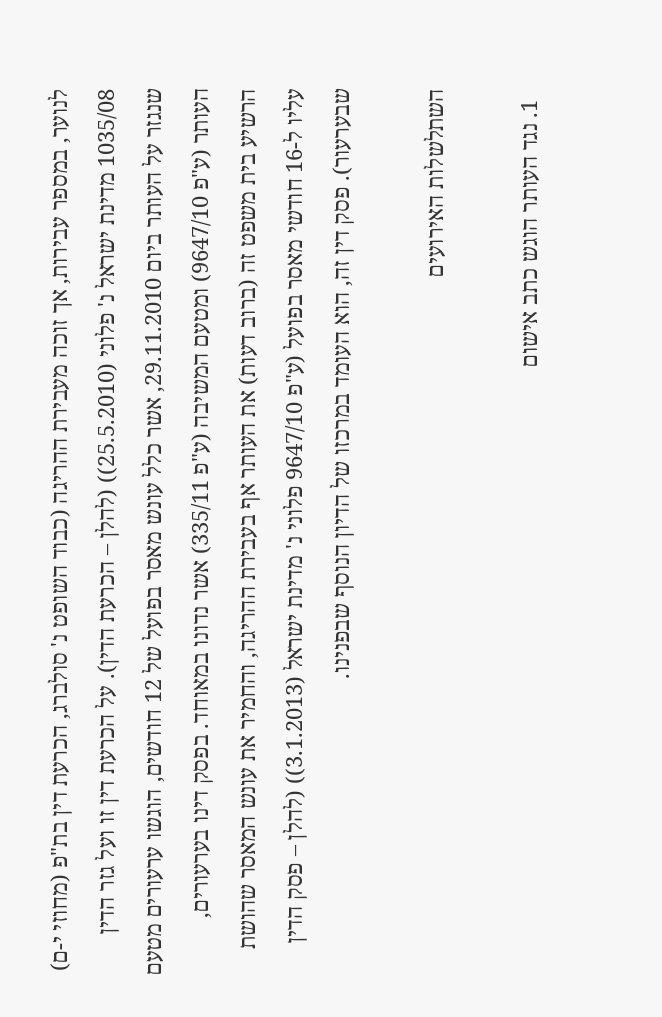לנוער, במספר עבירות, אך זוכה מעבירת ההריגה (כבוד השופט נ' סולברג, הכרעת דין בת"פ (מחוזי י-ם) 1035/08 מדינת ישראל נ' פלוני (25.5.2010)) (להלן – הכרעת הדין). על הכרעת דין זו ועל גזר הדין שנגזר על העותר ביום 29.11.2010, אשר כלל עונש מאסר בפועל של 12 חודשים, הוגשו ערעורים מטעם העותר (ע"פ 9647/10) ומטעם המשיבה (ע"פ 335/11) אשר נדונו במאוחד. בפסק דינו בערעורים, הרשיע בית משפט זה (ברוב דעות) את העותר אף בעבירת ההריגה, והחמיר את עונש המאסר שהושת עליו ל-16 חודשי מאסר בפועל (ע"פ 9647/10 פלוני נ' מדינת ישראל (3.1.2013)) (להלן – פסק הדין שבערעור). פסק דין זה, הוא העומד במרכזו של הדיון הנוסף שבפנינו.

השתלשלות האירועים

  1. נגד העותר הוגש כתב אישום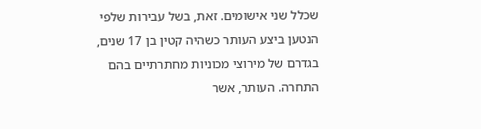שכלל שני אישומים. זאת, בשל עבירות שלפי הנטען ביצע העותר כשהיה קטין בן 17 שנים, בגדרם של מירוצי מכוניות מחתרתיים בהם התחרה. העותר, אשר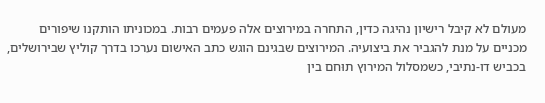מעולם לא קיבל רישיון נהיגה כדין, התחרה במירוצים אלה פעמים רבות. במכוניתו הותקנו שיפורים מכניים על מנת להגביר את ביצועיה. המירוצים שבגינם הוגש כתב האישום נערכו בדרך קוליץ שבירושלים, בכביש דו-נתיבי, כשמסלול המירוץ תוּחם בין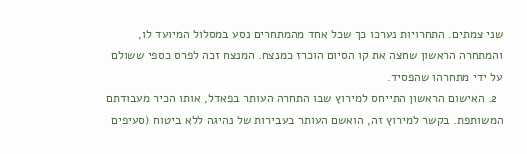שני צמתים. התחרויות נערכו כך שכל אחד מהמתחרים נסע במסלול המיועד לו, והמתחרה הראשון שחצה את קו הסיום הוכרז כמנצח. המנצח זכה לפרס כספי ששולם על ידי מתחרהו שהפסיד.
  2. האישום הראשון התייחס למירוץ שבו התחרה העותר בפאדל, אותו הכיר מעבודתם המשותפת. בקשר למירוץ זה, הואשם העותר בעבירות של נהיגה ללא ביטוח (סעיפים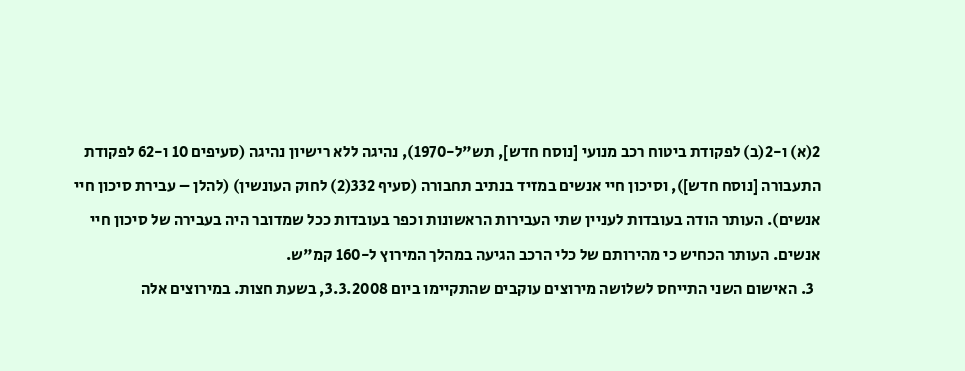2(א) ו-2(ב) לפקודת ביטוח רכב מנועי [נוסח חדש], תש"ל-1970), נהיגה ללא רישיון נהיגה (סעיפים 10 ו-62 לפקודת התעבורה [נוסח חדש]), וסיכון חיי אנשים במזיד בנתיב תחבורה (סעיף 332(2) לחוק העונשין) (להלן – עבירת סיכון חיי אנשים). העותר הודה בעובדות לעניין שתי העבירות הראשונות וכפר בעובדות ככל שמדובר היה בעבירה של סיכון חיי אנשים. העותר הכחיש כי מהירותם של כלי הרכב הגיעה במהלך המירוץ ל-160 קמ"ש.
  3. האישום השני התייחס לשלושה מירוצים עוקבים שהתקיימו ביום 3.3.2008, בשעת חצות. במירוצים אלה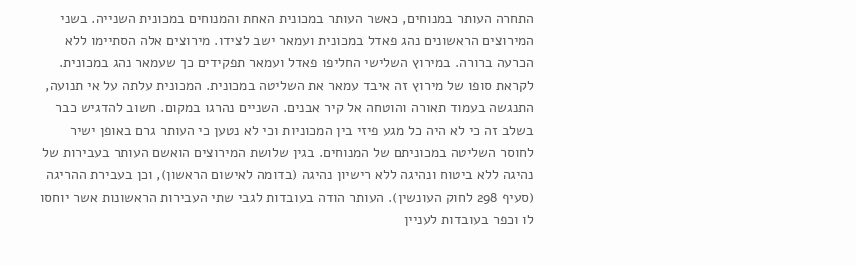התחרה העותר במנוחים, כאשר העותר במכונית האחת והמנוחים במכונית השנייה. בשני המירוצים הראשונים נהג פאדל במכונית ועמאר ישב לצידו. מירוצים אלה הסתיימו ללא הכרעה ברורה. במירוץ השלישי החליפו פאדל ועמאר תפקידים כך שעמאר נהג במכונית. לקראת סופו של מירוץ זה איבד עמאר את השליטה במכונית. המכונית עלתה על אי תנועה, התנגשה בעמוד תאורה והוטחה אל קיר אבנים. השניים נהרגו במקום. חשוב להדגיש כבר בשלב זה כי לא היה כל מגע פיזי בין המכוניות וכי לא נטען כי העותר גרם באופן ישיר לחוסר השליטה במכוניתם של המנוחים. בגין שלושת המירוצים הואשם העותר בעבירות של נהיגה ללא ביטוח ונהיגה ללא רישיון נהיגה (בדומה לאישום הראשון), וכן בעבירת ההריגה (סעיף 298 לחוק העונשין). העותר הודה בעובדות לגבי שתי העבירות הראשונות אשר יוחסו לו וכפר בעובדות לעניין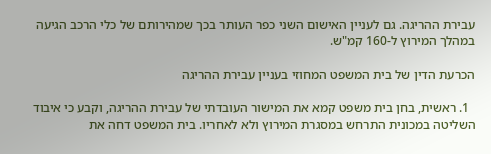עבירת ההריגה. גם לעניין האישום השני כפר העותר בכך שמהירותם של כלי הרכב הגיעה במהלך המירוץ ל-160 קמ"ש.

הכרעת הדין של בית המשפט המחוזי בעניין עבירת ההריגה

  1. ראשית, בחן בית משפט קמא את המישור העובדתי של עבירת ההריגה, וקבע כי איבוד השליטה במכונית התרחש במסגרת המירוץ ולא לאחריו. בית המשפט דחה את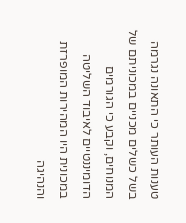טענות העותר כי התאונה נגרמה בשל כשלים מכניים במכוניתם של המנוחים, וקבע כי הגורמים הדומיננטיים לאיבוד השליטה במכונית היו המהירות המופרזת והנהיגה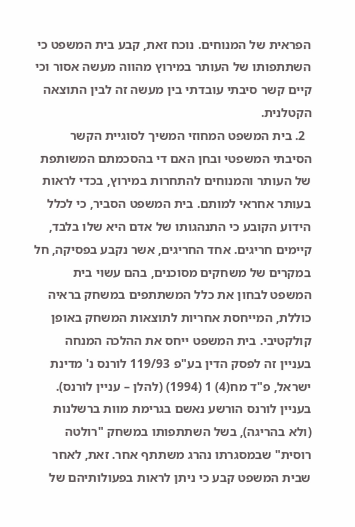הפראית של המנוחים. נוכח זאת, קבע בית המשפט כי השתתפותו של העותר במירוץ מהווה מעשה אסור וכי קיים קשר סיבתי עובדתי בין מעשה זה לבין התוצאה הקטלנית.
  2. בית המשפט המחוזי המשיך לסוגיית הקשר הסיבתי המשפטי ובחן האם די בהסכמתם המשותפת של העותר והמנוחים להתחרות במירוץ, בכדי לראות בעותר אחראי למותם. בית המשפט הסביר, כי לכלל הידוע הקובע כי התנהגותו של אדם היא שלו בלבד, קיימים חריגים. אחד החריגים, אשר נקבע בפסיקה, חל במקרים של משחקים מסוכנים, בהם עשוי בית המשפט לבחון את כלל המשתתפים במשחק בראיה כוללת, המייחסת אחריות לתוצאות המשחק באופן קולקטיבי. בית המשפט ייחס את ההלכה המנחה בעניין זה לפסק הדין בע"פ 119/93 לורנס נ' מדינת ישראל, פ"ד מח(4) 1 (1994) (להלן – עניין לורנס). בעניין לורנס הורשע נאשם בגרימת מוות ברשלנות (ולא בהריגה), בשל השתתפותו במשחק "רולטה רוסית" שבמסגרתו נהרג משתתף אחר. זאת, לאחר שבית המשפט קבע כי ניתן לראות בפעולותיהם של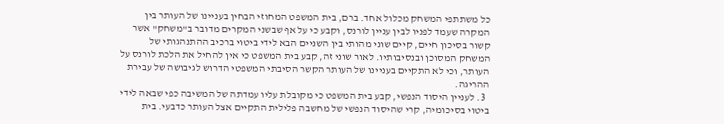כל משתתפי המשחק מכלול אחד. ברם, בית המשפט המחוזי הבחין בעניינו של העותר בין המקרה שעמד לפניו לבין עניין לורנס, וקבע כי על אף שבשני המקרים מדובר ב"משחק" אשר קשור בסיכון חיים, קיים שוני מהותי בין השניים הבא לידי ביטוי ברכיב ההתנהגותי של המשחק המסוכן ובנסיבותיו. לאור שוני זה, קבע בית המשפט כי אין להחיל את הלכת לורנס על העותר, וכי לא התקיים בעניינו של העותר הקשר הסיבתי המשפטי הדרוש לגיבושה של עבירת ההריגה.
  3. לעניין היסוד הנפשי, קבע בית המשפט כי מקובלת עליו עמדתה של המשיבה כפי שבאה לידי ביטוי בסיכומיה, קרי שהיסוד הנפשי של מחשבה פלילית התקיים אצל העותר כדבעי. בית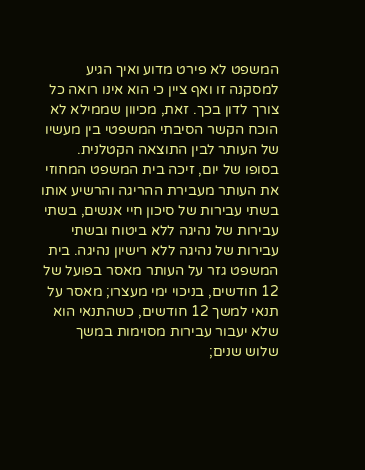המשפט לא פירט מדוע ואיך הגיע למסקנה זו ואף ציין כי הוא אינו רואה כל צורך לדון בכך. זאת, מכיוון שממילא לא הוכח הקשר הסיבתי המשפטי בין מעשיו של העותר לבין התוצאה הקטלנית. בסופו של יום, זיכה בית המשפט המחוזי את העותר מעבירת ההריגה והרשיע אותו בשתי עבירות של סיכון חיי אנשים, בשתי עבירות של נהיגה ללא ביטוח ובשתי עבירות של נהיגה ללא רישיון נהיגה. בית המשפט גזר על העותר מאסר בפועל של 12 חודשים, בניכוי ימי מעצרו; מאסר על תנאי למשך 12 חודשים, כשהתנאי הוא שלא יעבור עבירות מסוימות במשך שלוש שנים;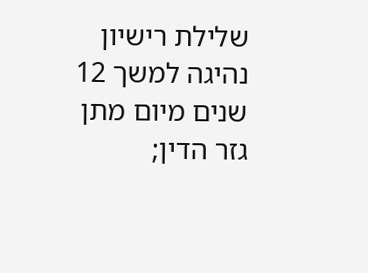שלילת רישיון נהיגה למשך 12 שנים מיום מתן גזר הדין;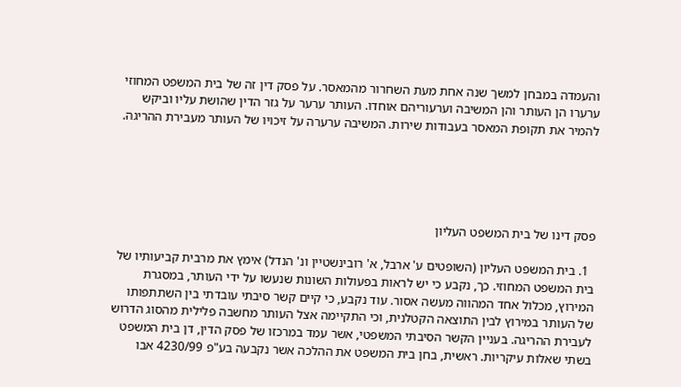והעמדה במבחן למשך שנה אחת מעת השחרור מהמאסר. על פסק דין זה של בית המשפט המחוזי ערערו הן העותר והן המשיבה וערעוריהם אוחדו. העותר ערער על גזר הדין שהושת עליו וביקש להמיר את תקופת המאסר בעבודות שירות. המשיבה ערערה על זיכויו של העותר מעבירת ההריגה.





פסק דינו של בית המשפט העליון

  1. בית המשפט העליון (השופטים ע' ארבל, א' רובינשטיין ונ' הנדל) אימץ את מרבית קביעותיו של בית המשפט המחוזי. כך, נקבע כי יש לראות בפעולות השונות שנעשו על ידי העותר, במסגרת המירוץ, מכלול אחד המהווה מעשה אסור. עוד נקבע, כי קיים קשר סיבתי עובדתי בין השתתפותו של העותר במירוץ לבין התוצאה הקטלנית, וכי התקיימה אצל העותר מחשבה פלילית מהסוג הדרוש לעבירת ההריגה. בעניין הקשר הסיבתי המשפטי, אשר עמד במרכזו של פסק הדין, דן בית המשפט בשתי שאלות עיקריות. ראשית, בחן בית המשפט את ההלכה אשר נקבעה בע"פ 4230/99 אבו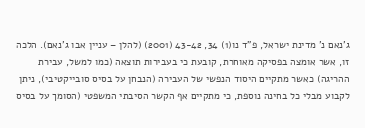ג'נאם נ' מדינת ישראל, פ"ד נו(1) 34, 43-42 (2001) (להלן – עניין אבו ג'נאם). הלכה זו, אשר אומצה בפסיקה מאוחרת, קובעת כי בעבירות תוצאה (כמו למשל, עבירת ההריגה) כאשר מתקיים היסוד הנפשי של העבירה (הנבחן על בסיס סובייקטיבי), ניתן לקבוע מבלי כל בחינה נוספת, כי מתקיים אף הקשר הסיבתי המשפטי (הסומך על בסיס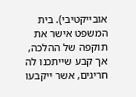אובייקטיבי). בית המשפט אישר את תוקפה של ההלכה, אך קבע שייתכנו לה חריגים, אשר ייקבעו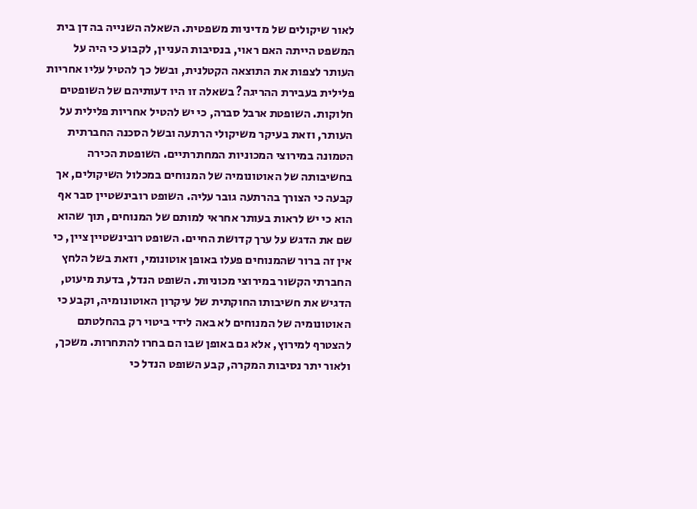לאור שיקולים של מדיניות משפטית. השאלה השנייה בה דן בית המשפט הייתה האם ראוי, בנסיבות העניין, לקבוע כי היה על העותר לצפות את התוצאה הקטלנית, ובשל כך להטיל עליו אחריות פלילית בעבירת ההריגה? בשאלה זו היו דעותיהם של השופטים חלוקות. השופטת ארבל סברה, כי יש להטיל אחריות פלילית על העותר, וזאת בעיקר משיקולי הרתעה ובשל הסכנה החברתית הטמונה במירוצי המכוניות המחתרתיים. השופטת הכירה בחשיבותה של האוטונומיה של המנוחים במכלול השיקולים, אך קבעה כי הצורך בהרתעה גובר עליה. השופט רובינשטיין סבר אף הוא כי יש לראות בעותר אחראי למותם של המנוחים, תוך שהוא שם את הדגש על ערך קדושת החיים. השופט רובינשטיין ציין, כי אין זה ברור שהמנוחים פעלו באופן אוטונומי, וזאת בשל הלחץ החברתי הקשור במירוצי מכוניות. השופט הנדל, בדעת מיעוט, הדגיש את חשיבותו החוקתית של עיקרון האוטונומיה, וקבע כי האוטונומיה של המנוחים לא באה לידי ביטוי רק בהחלטתם להצטרף למירוץ, אלא גם באופן שבו הם בחרו להתחרות. משכך, ולאור יתר נסיבות המקרה, קבע השופט הנדל כי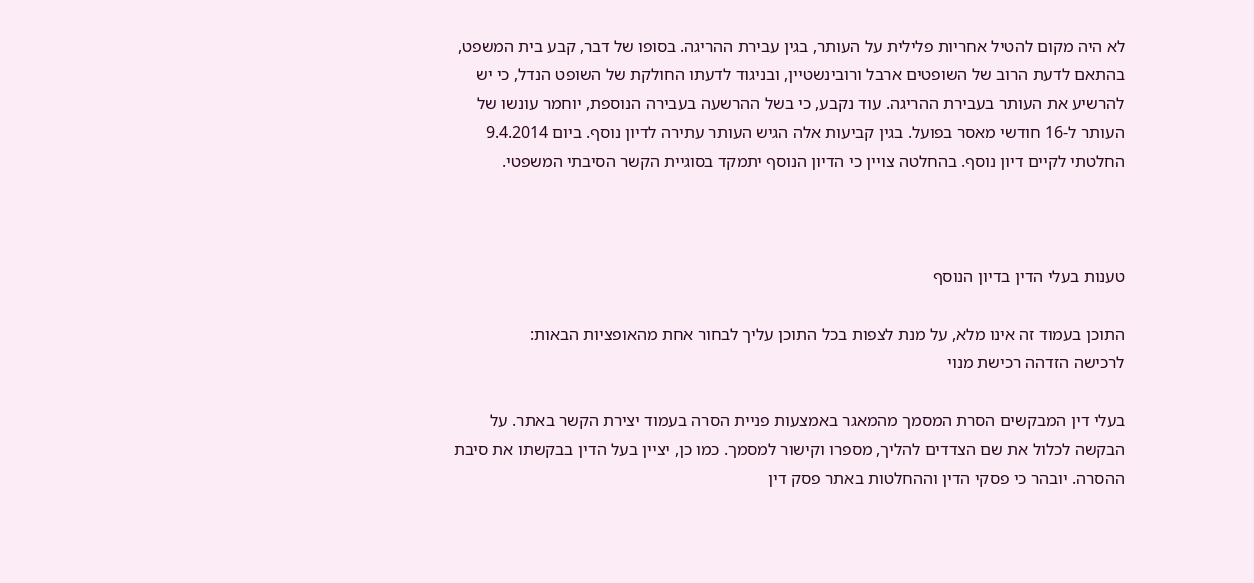לא היה מקום להטיל אחריות פלילית על העותר, בגין עבירת ההריגה. בסופו של דבר, קבע בית המשפט, בהתאם לדעת הרוב של השופטים ארבל ורובינשטיין, ובניגוד לדעתו החולקת של השופט הנדל, כי יש להרשיע את העותר בעבירת ההריגה. עוד נקבע, כי בשל ההרשעה בעבירה הנוספת, יוחמר עונשו של העותר ל-16 חודשי מאסר בפועל. בגין קביעות אלה הגיש העותר עתירה לדיון נוסף. ביום 9.4.2014 החלטתי לקיים דיון נוסף. בהחלטה צויין כי הדיון הנוסף יתמקד בסוגיית הקשר הסיבתי המשפטי.



טענות בעלי הדין בדיון הנוסף

התוכן בעמוד זה אינו מלא, על מנת לצפות בכל התוכן עליך לבחור אחת מהאופציות הבאות:
לרכישה הזדהה רכישת מנוי

בעלי דין המבקשים הסרת המסמך מהמאגר באמצעות פניית הסרה בעמוד יצירת הקשר באתר. על הבקשה לכלול את שם הצדדים להליך, מספרו וקישור למסמך. כמו כן, יציין בעל הדין בבקשתו את סיבת ההסרה. יובהר כי פסקי הדין וההחלטות באתר פסק דין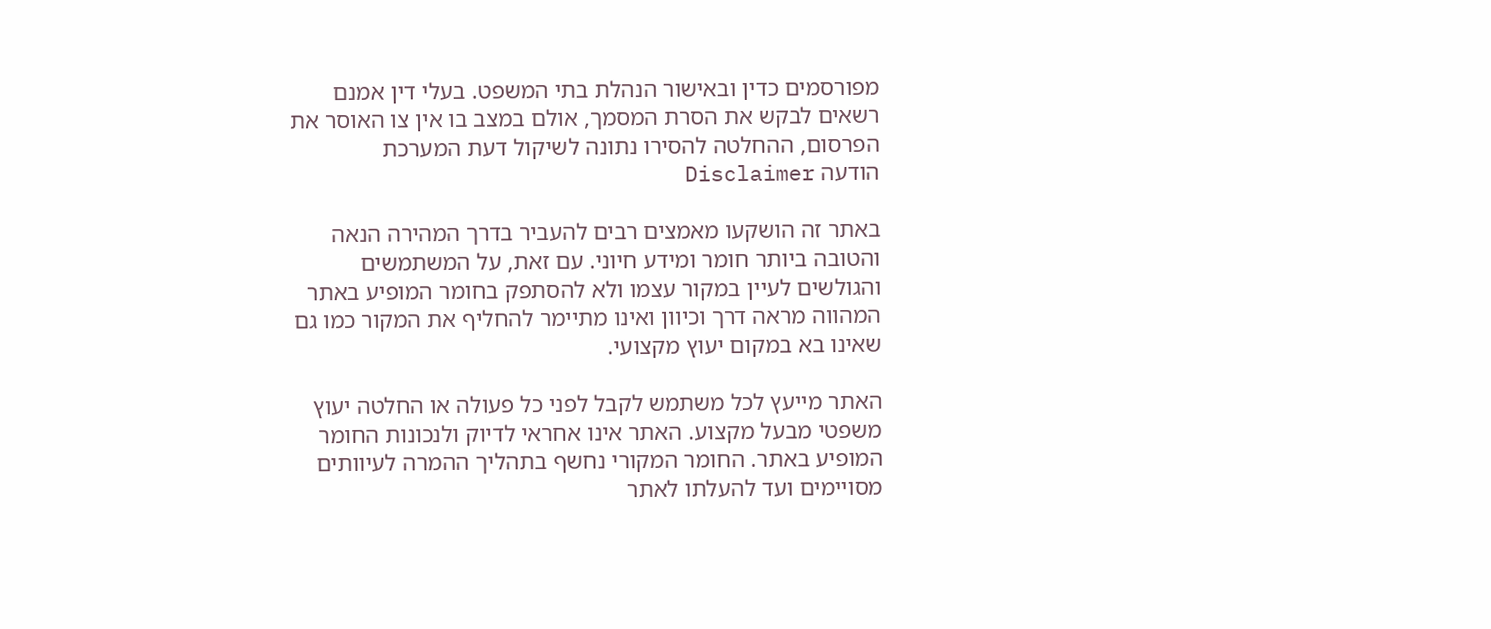מפורסמים כדין ובאישור הנהלת בתי המשפט. בעלי דין אמנם רשאים לבקש את הסרת המסמך, אולם במצב בו אין צו האוסר את הפרסום, ההחלטה להסירו נתונה לשיקול דעת המערכת
הודעה Disclaimer

באתר זה הושקעו מאמצים רבים להעביר בדרך המהירה הנאה והטובה ביותר חומר ומידע חיוני. עם זאת, על המשתמשים והגולשים לעיין במקור עצמו ולא להסתפק בחומר המופיע באתר המהווה מראה דרך וכיוון ואינו מתיימר להחליף את המקור כמו גם שאינו בא במקום יעוץ מקצועי.

האתר מייעץ לכל משתמש לקבל לפני כל פעולה או החלטה יעוץ משפטי מבעל מקצוע. האתר אינו אחראי לדיוק ולנכונות החומר המופיע באתר. החומר המקורי נחשף בתהליך ההמרה לעיוותים מסויימים ועד להעלתו לאתר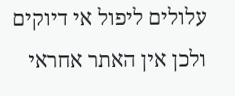עלולים ליפול אי דיוקים ולכן אין האתר אחראי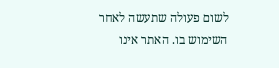לשום פעולה שתעשה לאחר השימוש בו. האתר אינו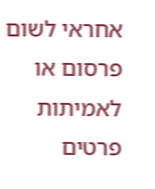אחראי לשום פרסום או לאמיתות פרטים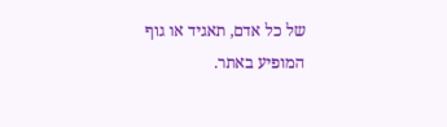של כל אדם, תאגיד או גוף המופיע באתר.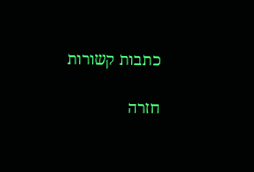כתבות קשורות

חזרה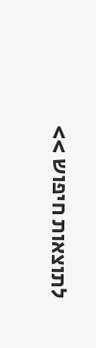לתוצאות חיפוש >>